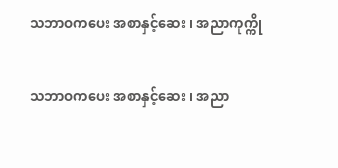သဘာဝကပေး အစာနှင့်ဆေး ၊ အညာကုက္ကို

သဘာဝကပေး အစာနှင့်ဆေး ၊ အညာ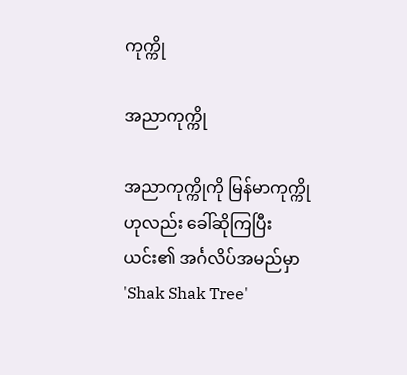ကုက္ကို

အညာကုက္ကို

အညာကုက္ကိုကို မြန်မာကုက္ကိုဟုလည်း ခေါ်ဆိုကြပြီး ယင်း၏ အင်္ဂလိပ်အမည်မှာ  'Shak Shak Tree'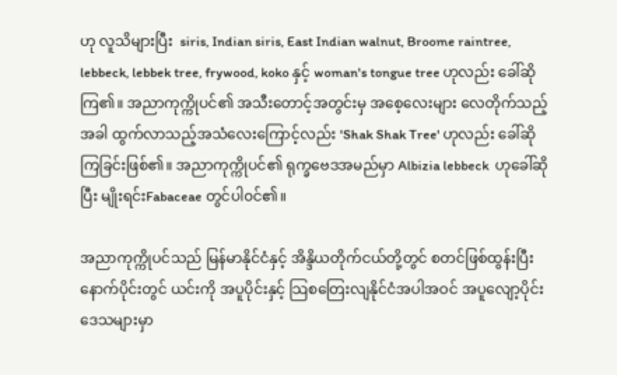ဟု လူသိများပြီး  siris, Indian siris, East Indian walnut, Broome raintree, lebbeck, lebbek tree, frywood, koko နှင့် woman's tongue tree ဟုလည်း ခေါ်ဆိုကြ၏။ အညာကုက္ကိုပင်၏ အသီးတောင့်အတွင်းမှ အစေ့လေးများ လေတိုက်သည့်အခါ ထွက်လာသည့်အသံလေးကြောင့်လည်း 'Shak Shak Tree' ဟုလည်း ခေါ်ဆိုကြခြင်းဖြစ်၏။ အညာကုက္ကိုပင်၏ ရုက္ခဗေဒအမည်မှာ Albizia lebbeck  ဟုခေါ်ဆိုပြီး မျိုးရင်းFabaceae တွင်ပါ၀င်၏။

အညာကုက္ကိုပင်သည် မြန်မာနိုင်ငံနှင့် အိန္ဒိယတိုက်ငယ်တို့တွင် စတင်ဖြစ်ထွန်းပြီး နောက်ပိုင်းတွင် ယင်းကို အပူပိုင်း‌နှင့် သြစတြေးလျနိုင်ငံအပါအဝင် အပူလျော့ပိုင်းဒေသများမှာ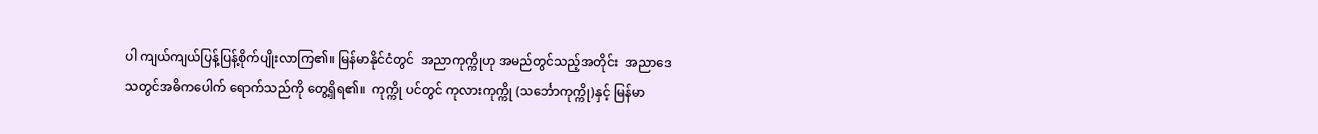ပါ ကျယ်ကျယ်ပြန့်ပြန့်စိုက်ပျိုးလာကြ၏။ မြန်မာနိုင်ငံတွင်  အညာကုက္ကိုဟု အမည်တွင်သည့်အတိုင်း  အညာဒေသတွင်အဓိကပေါက် ရောက်သည်ကို တွေ့ရှိရ၏။  ကုက္ကို ပင်တွင် ကုလားကုက္ကို (သင်္ဘောကုက္ကို)နှင့် မြန်မာ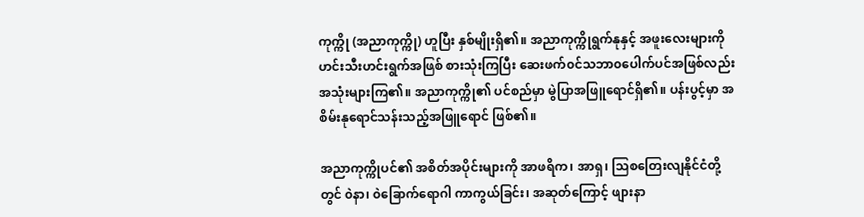ကုက္ကို (အညာကုက္ကို) ဟူပြီး နှစ်မျိုးရှိ၏။ အညာကုက္ကိုရွက်နုနှင့် အဖူးလေးများကို ဟင်းသီးဟင်းရွက်အဖြစ် စားသုံးကြပြီး ဆေးဖက်၀င်သဘာ၀ပေါက်ပင်အဖြစ်လည်း အသုံးများကြ၏။ အညာကုက္ကို၏ ပင်စည်မှာ မွဲပြာအဖြူရောင်ရှိ၏။ ပန်းပွင့်မှာ အစိမ်းနုရောင်သန်းသည့်အဖြူရောင် ဖြစ်၏။

အညာကုက္ကိုပင်၏ အစိတ်အပိုင်းများကို အာဖရိက၊ အာရှ၊ သြစတြေးလျနိုင်ငံတို့တွင် ၀ဲနာ၊ ၀ဲခြောက်ရောဂါ ကာကွယ်ခြင်း၊ အဆုတ်ကြောင့် ဖျားနာ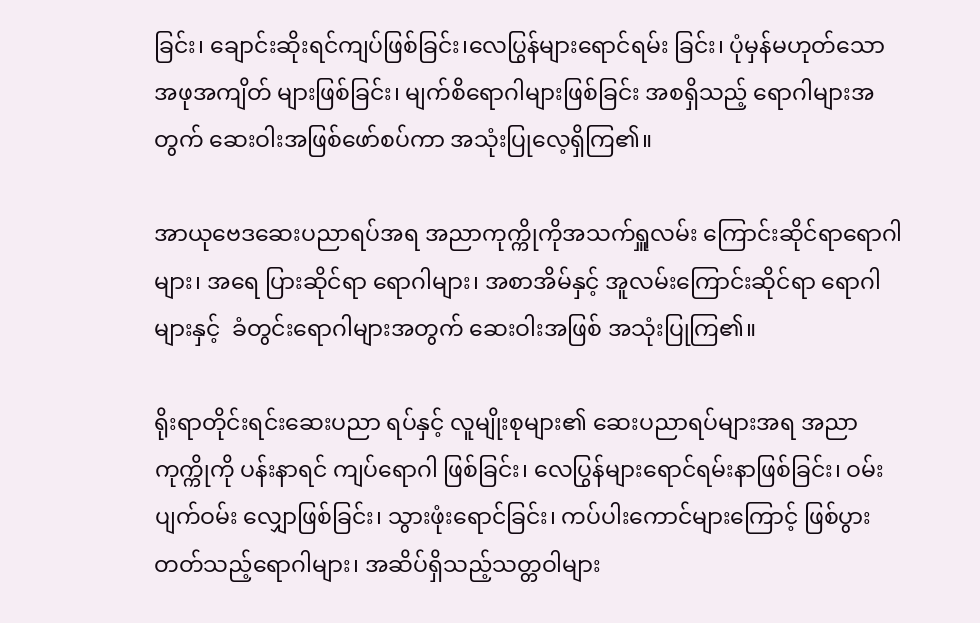ခြင်း၊ ချောင်းဆိုးရင်ကျပ်ဖြစ်ခြင်း၊လေပြွန်‌များရောင်ရမ်း ခြင်း၊ ပုံမှန်မဟုတ်သောအဖုအကျိတ် များဖြစ်ခြင်း၊ မျက်စိရောဂါများဖြစ်ခြင်း အစရှိသည့် ရောဂါများအတွက် ဆေးဝါးအဖြစ်ဖော်စပ်ကာ အသုံးပြုလေ့ရှိကြ၏။

အာယုဗေဒဆေးပညာရပ်အရ အညာကုက္ကိုကိုအသက်ရှူလမ်း ကြောင်းဆိုင်ရာရောဂါများ၊ အရေ ပြားဆိုင်ရာ ရောဂါများ၊ အစာအိမ်နှင့် အူလမ်းကြောင်းဆိုင်ရာ ရောဂါများနှင့်  ခံတွင်းရောဂါများအတွက် ဆေးဝါးအဖြစ် အသုံးပြုကြ၏။

ရိုးရာတိုင်းရင်းဆေးပညာ ရပ်နှင့် လူမျိုးစုများ၏ ဆေးပညာရပ်များအရ အညာကုက္ကိုကို ပန်းနာရင် ကျပ်ရောဂါ ဖြစ်ခြင်း၊ လေပြွန်များရောင်ရမ်းနာဖြစ်ခြင်း၊ ဝမ်းပျက်ဝမ်း လျှောဖြစ်ခြင်း၊ သွားဖုံးရောင်ခြင်း၊ ကပ်ပါးကောင်များကြောင့် ဖြစ်ပွားတတ်သည့်ရောဂါများ၊ အဆိပ်ရှိသည့်သတ္တဝါများ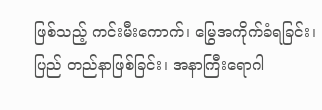ဖြစ်သည့် ကင်းမီးကောက်၊ မြွေအကိုက်ခံရခြင်း၊ ပြည် တည်နာဖြစ်ခြင်း၊ အနာကြီးရောဂါ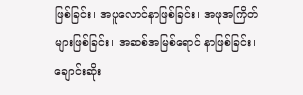ဖြစ်ခြင်း၊ အပူလောင်နာဖြစ်ခြင်း၊ အဖုအကြိတ်များဖြစ်ခြင်း၊ အဆစ်အမြစ်ရောင် နာဖြစ်ခြင်း၊ ချောင်းဆိုး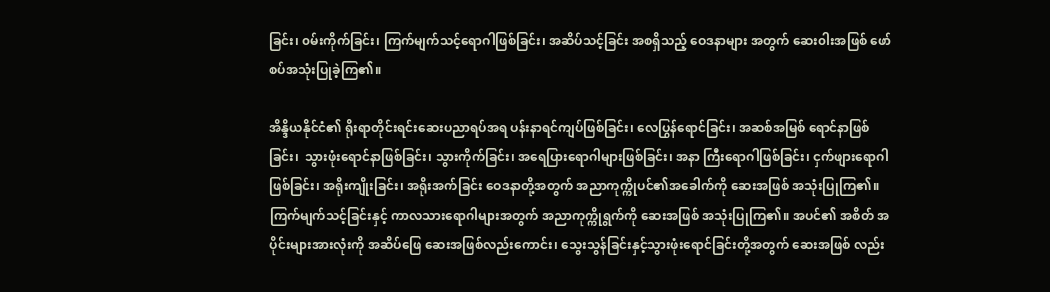ခြင်း၊ ၀မ်းကိုက်ခြင်း၊ ကြက်မျက်သင့်ရောဂါဖြစ်ခြင်း၊ အဆိပ်သင့်ခြင်း အစရှိသည့် ‌ဝေဒနာများ အတွက် ဆေး၀ါးအဖြစ် ဖော်စပ်အသုံးပြုခဲ့ကြ၏။

အိန္ဒိယနိုင်ငံ၏ ရိုးရာတိုင်းရင်းဆေးပညာရပ်အရ ပန်းနာရင်ကျပ်ဖြစ်ခြင်း၊ လေပြွန်ရောင်ခြင်း၊ အဆစ်အမြစ် ရောင်နာဖြစ်ခြင်း၊  သွားဖုံးရောင်နာဖြစ်ခြင်း၊ သွားကိုက်ခြင်း၊ အရေပြားရောဂါများဖြစ်ခြင်း၊ အနာ ကြီးရောဂါဖြစ်ခြင်း၊ ငှက်ဖျားရောဂါဖြစ်ခြင်း၊ အရိုးကျိုးခြင်း၊ အရိုးအက်ခြင်း ဝေဒနာတို့အတွက် အညာကုက္ကိုပင်၏အခေါက်ကို ဆေးအဖြစ် အသုံးပြုကြ၏။ ကြက်မျက်သင့်ခြင်းနှင့် ကာလသားရောဂါများအတွက် အညာကုက္ကိုရွက်ကို ဆေးအဖြစ် အသုံးပြုကြ၏။ အပင်၏ အစိတ် အပိုင်းများအားလုံးကို အဆိပ်ဖြေ ဆေးအဖြစ်လည်းကောင်း၊ သွေးသွန်ခြင်းနှင့်သွားဖုံးရောင်ခြင်းတို့အတွက် ဆေးအဖြစ် လည်း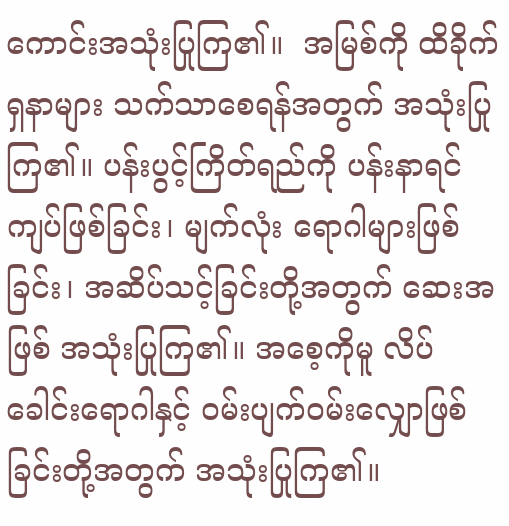ကောင်းအသုံးပြုကြ၏။  အမြစ်ကို ထိခိုက်ရှနာများ သက်သာစေရန်အတွက် အသုံးပြုကြ၏။ ပန်းပွင့်ကြိတ်ရည်ကို ပန်းနာရင်ကျပ်ဖြစ်ခြင်း၊ မျက်လုံး ရောဂါများဖြစ်ခြင်း၊ အဆိပ်သင့်ခြင်းတို့အတွက် ဆေးအဖြစ် အသုံးပြုကြ၏။ အစေ့ကိုမူ လိပ်ခေါင်းရောဂါနှင့် ဝမ်းပျက်ဝမ်းလျှောဖြစ်ခြင်းတို့အတွက် အသုံးပြုကြ၏။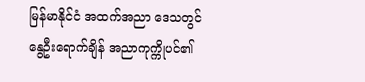မြန်မာနိုင်ငံ အထက်အညာ ဒေသတွင် နွေဦးရောက်ချိန် အညာကုက္ကိုပင်၏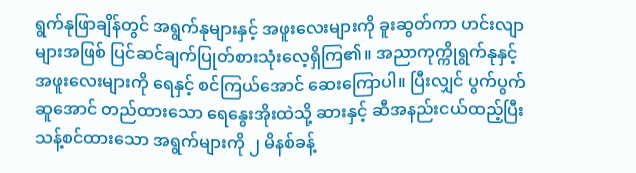ရွက်နုဖြာချိန်တွင် အရွက်နုများနှင့် အဖူးလေးများကို ခူးဆွတ်ကာ ဟင်းလျာများအဖြစ် ပြင်ဆင်ချက်ပြုတ်စားသုံးလေ့ရှိကြ၏။ အညာကုက္ကိုရွက်နုနှင့် အဖူးလေးများကို ရေနှင့် စင်ကြယ်အောင် ဆေးကြောပါ။ ပြီးလျှင် ပွက်ပွက်ဆူအောင် တည်ထားသော ရေနွေးအိုးထဲသို့ ဆားနှင့် ဆီအနည်းငယ်ထည့်ပြီး သန့်စင်ထားသော အရွက်များကို ၂ မိနစ်ခန့်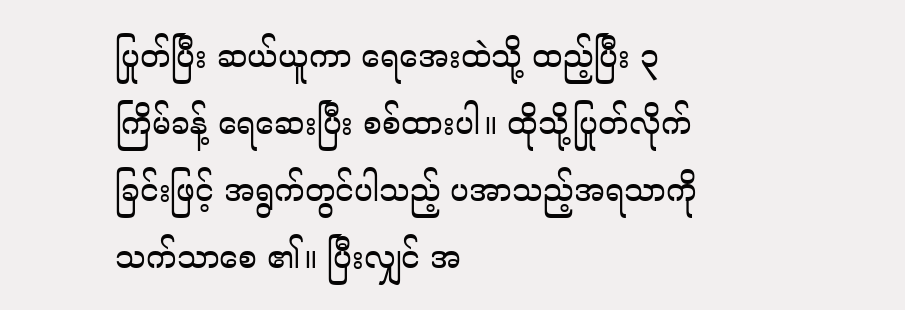ပြုတ်ပြီး ဆယ်ယူကာ ရေအေးထဲသို့ ထည့်ပြီး ၃ ကြိမ်ခန့် ရေဆေးပြီး စစ်ထားပါ။ ထိုသို့ပြုတ်လိုက်ခြင်းဖြင့် အရွက်တွင်ပါသည့် ပအာသည့်အရသာကို သက်သာစေ ၏။ ပြီးလျှင် အ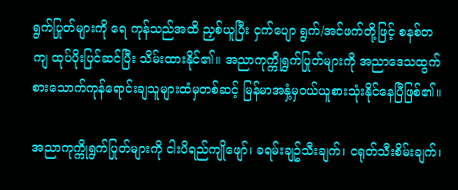ရွက်ပြုတ်များကို ရေ ကုန်သည်အထိ ညှစ်ယူပြီး ငှက်ပျော ရွက်/အင်ဖက်တို့ဖြင့် စနစ်တကျ ထုပ်ပိုးပြင်ဆင်ပြီး သိမ်းထားနိုင်၏။ အညာကုက္ကိုရွက်ပြုတ်များကို အညာ‌ဒေသထွက် စားသောက်ကုန်ရောင်းချသူများထံမှတစ်ဆင့် မြန်မာအနှံ့မှဝယ်ယူစားသုံးနိုင်နေပြီဖြစ်၏။

အညာကုက္ကိုရွက်ပြုတ်များကို ငါးပိရည်ကျိုဖျော်၊ ခရမ်းချဥ်သီးချက်၊ ငရုတ်သီးစိမ်းချက်၊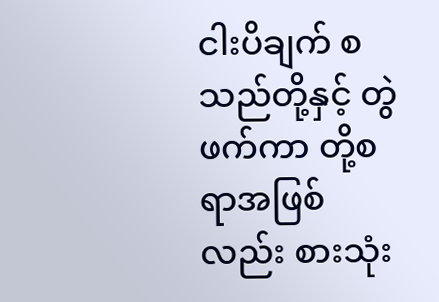ငါးပိချက် စသည်တို့နှင့် တွဲဖက်ကာ တို့စရာအဖြစ်လည်း စားသုံး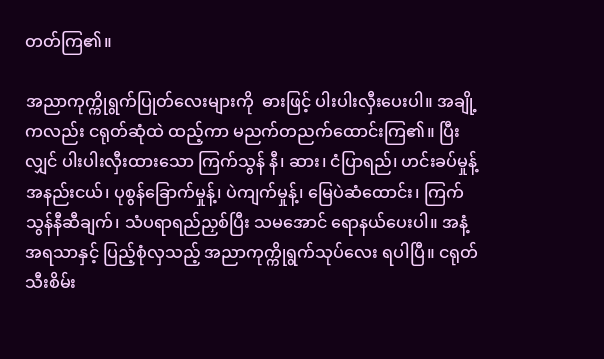တတ်ကြ၏။

အညာကုက္ကိုရွက်ပြုတ်လေးများကို  ဓားဖြင့် ပါးပါးလှီးပေးပါ။ အချို့ကလည်း ငရုတ်ဆုံထဲ ထည့်ကာ မညက်တညက်ထောင်းကြ၏။ ပြီးလျှင် ပါးပါးလှီးထားသော ကြက်သွန် နီ၊ ဆား၊ ငံပြာရည်၊ ဟင်းခပ်မှုန့်အနည်းငယ်၊ ပုစွန်‌‌ခြောက်မှုန့်၊ ပဲကျက်မှုန့်၊ မြေပဲဆံထောင်း၊ ကြက် သွန်နီဆီချက်၊ သံပရာရည်ညှစ်ပြီး သမအောင် ရောနယ်ပေးပါ။ အနံ့အရသာနှင့် ပြည့်စုံလှသည့် အညာကုက္ကိုရွက်သုပ်လေး ရပါပြီ။ ငရုတ် သီးစိမ်း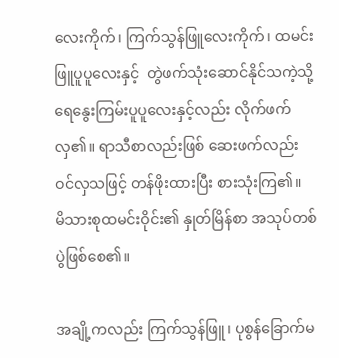လေးကိုက်၊ ကြက်သွန်ဖြူလေးကိုက်၊ ထမင်းဖြူပူပူလေးနှင့်  တွဲဖက်သုံးဆောင်နိုင်သကဲ့သို့ ရေနွေးကြမ်းပူပူလေးနှင့်လည်း လိုက်ဖက်လှ၏။ ရာသီစာလည်းဖြစ် ဆေးဖက်လည်းဝင်လှသဖြင့် တန်ဖိုးထားပြီး စားသုံးကြ၏။  မိသားစုထမင်းဝိုင်း၏ နှုတ်မြိန်စာ အသုပ်တစ်ပွဲဖြစ်စေ၏။

အချို့ကလည်း ကြက်သွန်ဖြူ၊ ပုစွန်‌ခြောက်မ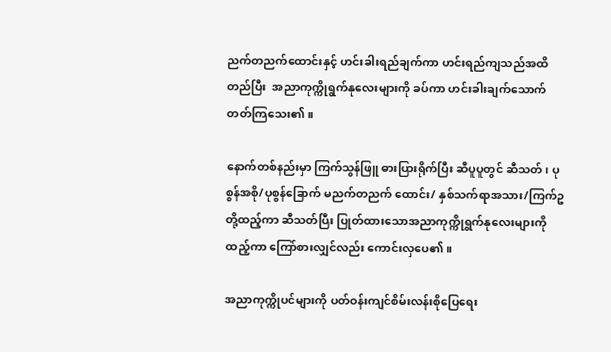ညက်တညက်ထောင်းနှင့် ဟင်းခါးရည်ချက်ကာ ဟင်းရည်ကျသည်အထိ တည်ပြီး  အညာကုက္ကိုရွက်နုလေးများကို ခပ်ကာ ဟင်းခါးချက်သောက်တတ်ကြသေး၏။

နောက်တစ်နည်းမှာ ကြက်သွန်ဖြူ ဓားပြားရိုက်ပြီး ဆီပူပူတွင် ဆီသတ်၊ ပုစွန်အစို/ပုစွန်ခြောက် မညက်တညက် ထောင်း/ နှစ်သက်ရာအသား/ကြက်ဥတို့ထည့်ကာ ဆီသတ်ပြီး ပြုတ်ထားသောအညာကုက္ကိုရွက်နုလေးများကိုထည့်ကာ ကြော်စားလျှင်လည်း ကောင်းလှပေ၏။

အညာကုက္ကိုပင်များကို ပတ်ဝန်းကျင်စိမ်းလန်းစိုပြေရေး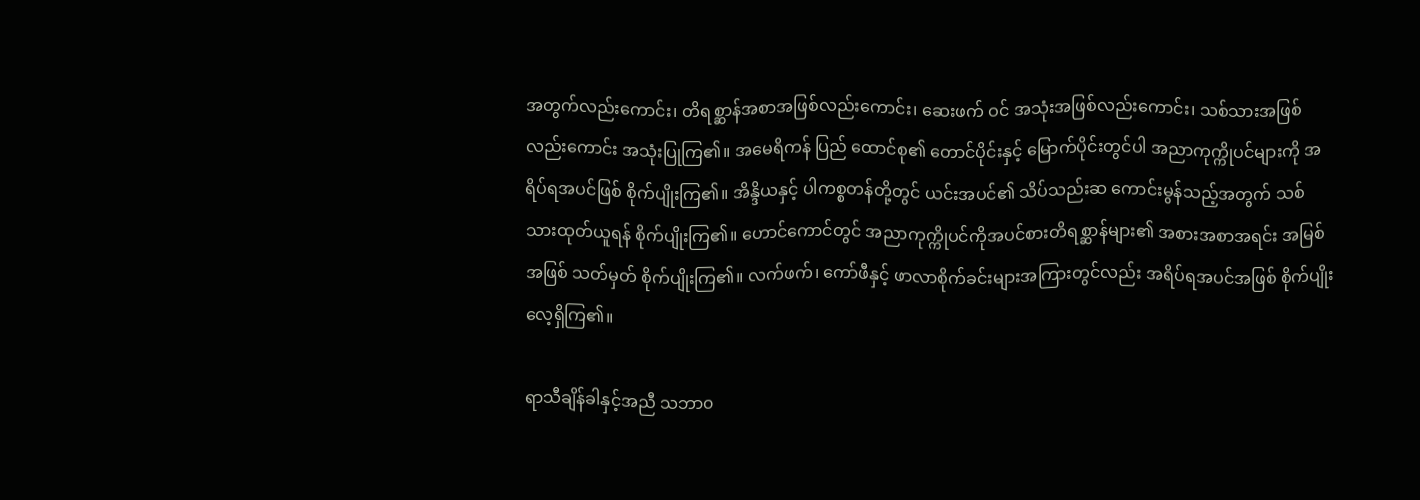အတွက်လည်းကောင်း၊ တိရစ္ဆာန်အစာအဖြစ်လည်းကောင်း၊ ဆေးဖက် ဝင် အသုံးအဖြစ်လည်းကောင်း၊ သစ်သားအဖြစ်လည်းကောင်း အသုံးပြုကြ၏။ အမေရိကန် ပြည် ထောင်စု၏ တောင်ပိုင်းနှင့် မြောက်ပိုင်းတွင်ပါ အညာကုက္ကိုပင်များကို အရိပ်ရအပင်ဖြစ် စိုက်ပျိုးကြ၏။ အိန္ဒိယနှင့် ပါကစ္စတန်တို့တွင် ယင်းအပင်၏ သိပ်သည်းဆ ကောင်းမွန်သည့်အတွက် သစ်သားထုတ်ယူရန် စိုက်ပျိုးကြ၏။ ဟောင်ကောင်တွင် အညာကုက္ကိုပင်ကိုအပင်စားတိရစ္ဆာန်များ၏ အစားအစာအရင်း အမြစ်အဖြစ် သတ်မှတ် စိုက်ပျိုးကြ၏။ လက်ဖက်၊ ကော်ဖီနှင့် ဖာလာစိုက်ခင်းများအကြားတွင်လည်း အရိပ်ရအပင်အဖြစ် စိုက်ပျိုးလေ့ရှိကြ၏။

ရာသီချိန်ခါနှင့်အညီ သဘာ၀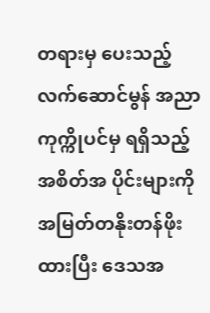တရားမှ ပေးသည့် လက်ဆောင်မွန် အညာကုက္ကိုပင်မှ ရရှိသည့် အစိတ်အ ပိုင်းများကို အမြတ်တနိုးတန်ဖိုးထားပြီး ‌ဒေသအ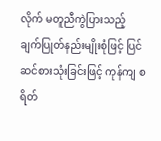လိုက် မတူညီကွဲပြားသည့် ချက်ပြုတ်နည်းမျိုးစုံဖြင့် ပြင်ဆင်စားသုံးခြင်းဖြင့် ကုန်ကျ စရိတ်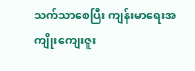သက်သာစေပြီး ကျန်းမာရေးအကျိုးကျေးဇူး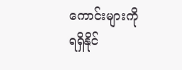ကောင်းများကို ရရှိနိုင်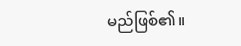မည်ဖြစ်၏။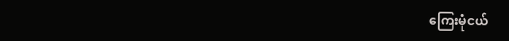ကြေးမုံငယ်